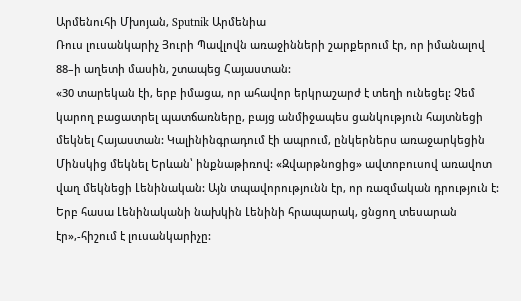Արմենուհի Մխոյան, Sputnik Արմենիա
Ռուս լուսանկարիչ Յուրի Պավլովն առաջինների շարքերում էր, որ իմանալով 88–ի աղետի մասին, շտապեց Հայաստան:
«30 տարեկան էի, երբ իմացա, որ ահավոր երկրաշարժ է տեղի ունեցել: Չեմ կարող բացատրել պատճառները, բայց անմիջապես ցանկություն հայտնեցի մեկնել Հայաստան: Կալինինգրադում էի ապրում, ընկերներս առաջարկեցին Մինսկից մեկնել Երևան՝ ինքնաթիռով: «Զվարթնոցից» ավտոբուսով առավոտ վաղ մեկնեցի Լենինական: Այն տպավորությունն էր, որ ռազմական դրություն է: Երբ հասա Լենինականի նախկին Լենինի հրապարակ, ցնցող տեսարան էր»,-հիշում է լուսանկարիչը: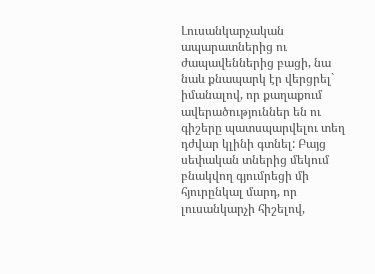Լուսանկարչական ապարատներից ու ժապավեններից բացի, նա նաև քնապարկ էր վերցրել` իմանալով, որ քաղաքում ավերածություններ են ու գիշերը պատսպարվելու տեղ դժվար կլինի գտնել: Բայց սեփական տներից մեկում բնակվող գյումրեցի մի հյուրընկալ մարդ, որ լուսանկարչի հիշելով,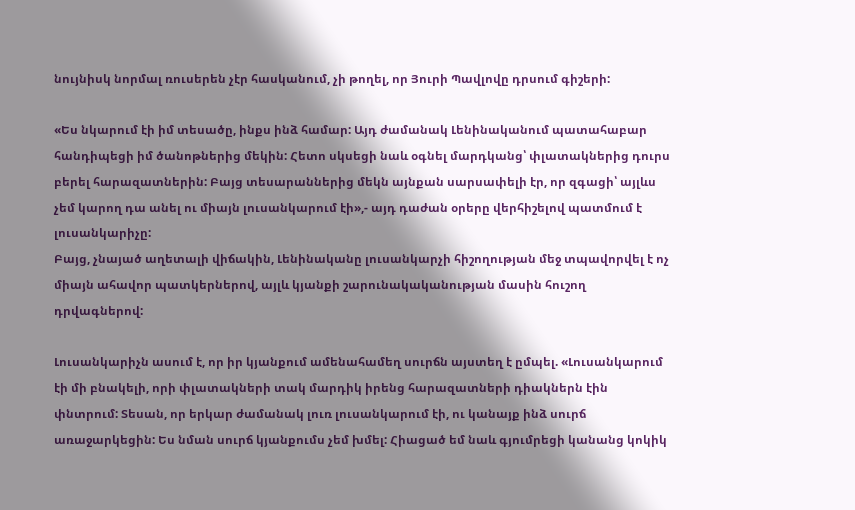նույնիսկ նորմալ ռուսերեն չէր հասկանում, չի թողել, որ Յուրի Պավլովը դրսում գիշերի:

«Ես նկարում էի իմ տեսածը, ինքս ինձ համար: Այդ ժամանակ Լենինականում պատահաբար հանդիպեցի իմ ծանոթներից մեկին: Հետո սկսեցի նաև օգնել մարդկանց՝ փլատակներից դուրս բերել հարազատներին: Բայց տեսարաններից մեկն այնքան սարսափելի էր, որ զգացի՝ այլևս չեմ կարող դա անել ու միայն լուսանկարում էի»,- այդ դաժան օրերը վերհիշելով պատմում է լուսանկարիչը:
Բայց, չնայած աղետալի վիճակին, Լենինականը լուսանկարչի հիշողության մեջ տպավորվել է ոչ միայն ահավոր պատկերներով, այլև կյանքի շարունակականության մասին հուշող դրվագներով:

Լուսանկարիչն ասում է, որ իր կյանքում ամենահամեղ սուրճն այստեղ է ըմպել. «Լուսանկարում էի մի բնակելի, որի փլատակների տակ մարդիկ իրենց հարազատների դիակներն էին փնտրում: Տեսան, որ երկար ժամանակ լուռ լուսանկարում էի, ու կանայք ինձ սուրճ առաջարկեցին: Ես նման սուրճ կյանքումս չեմ խմել: Հիացած եմ նաև գյումրեցի կանանց կոկիկ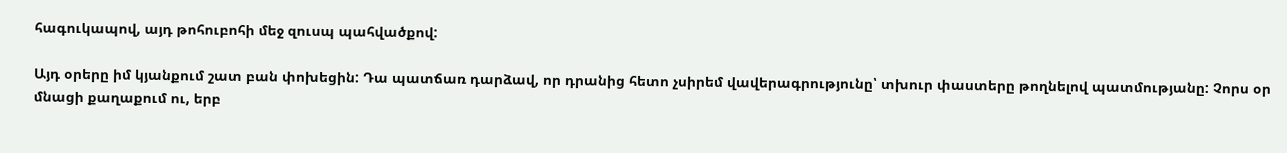հագուկապով, այդ թոհուբոհի մեջ զուսպ պահվածքով:

Այդ օրերը իմ կյանքում շատ բան փոխեցին: Դա պատճառ դարձավ, որ դրանից հետո չսիրեմ վավերագրությունը՝ տխուր փաստերը թողնելով պատմությանը: Չորս օր մնացի քաղաքում ու, երբ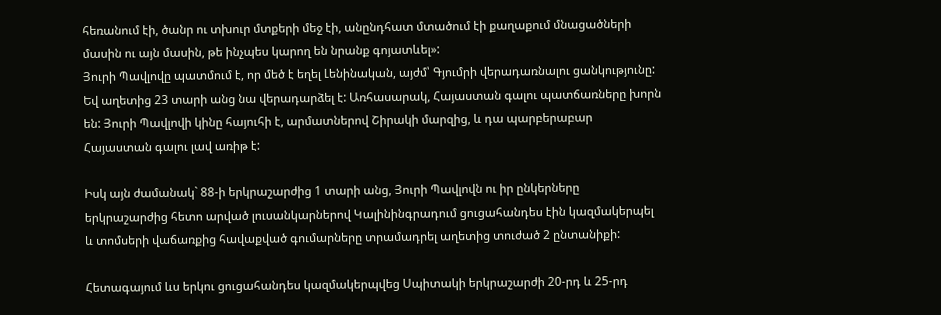հեռանում էի, ծանր ու տխուր մտքերի մեջ էի, անընդհատ մտածում էի քաղաքում մնացածների մասին ու այն մասին, թե ինչպես կարող են նրանք գոյատևել»:
Յուրի Պավլովը պատմում է, որ մեծ է եղել Լենինական, այժմ՝ Գյումրի վերադառնալու ցանկությունը: Եվ աղետից 23 տարի անց նա վերադարձել է: Առհասարակ, Հայաստան գալու պատճառները խորն են: Յուրի Պավլովի կինը հայուհի է, արմատներով Շիրակի մարզից, և դա պարբերաբար Հայաստան գալու լավ առիթ է:

Իսկ այն ժամանակ` 88-ի երկրաշարժից 1 տարի անց, Յուրի Պավլովն ու իր ընկերները երկրաշարժից հետո արված լուսանկարներով Կալինինգրադում ցուցահանդես էին կազմակերպել և տոմսերի վաճառքից հավաքված գումարները տրամադրել աղետից տուժած 2 ընտանիքի:

Հետագայում ևս երկու ցուցահանդես կազմակերպվեց Սպիտակի երկրաշարժի 20-րդ և 25-րդ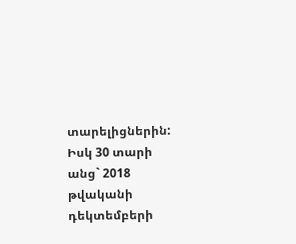տարելիցներին: Իսկ 30 տարի անց` 2018 թվականի դեկտեմբերի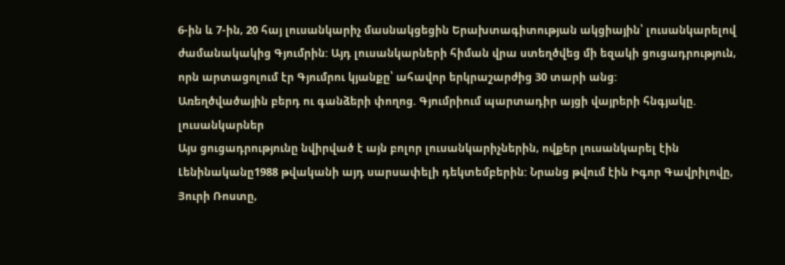6-ին և 7-ին, 20 հայ լուսանկարիչ մասնակցեցին Երախտագիտության ակցիային՝ լուսանկարելով ժամանակակից Գյումրին: Այդ լուսանկարների հիման վրա ստեղծվեց մի եզակի ցուցադրություն, որն արտացոլում էր Գյումրու կյանքը՝ ահավոր երկրաշարժից 30 տարի անց:
Առեղծվածային բերդ ու գանձերի փողոց. Գյումրիում պարտադիր այցի վայրերի հնգյակը. լուսանկարներ
Այս ցուցադրությունը նվիրված է այն բոլոր լուսանկարիչներին, ովքեր լուսանկարել էին Լենինականը1988 թվականի այդ սարսափելի դեկտեմբերին: Նրանց թվում էին Իգոր Գավրիլովը, Յուրի Ռոստը,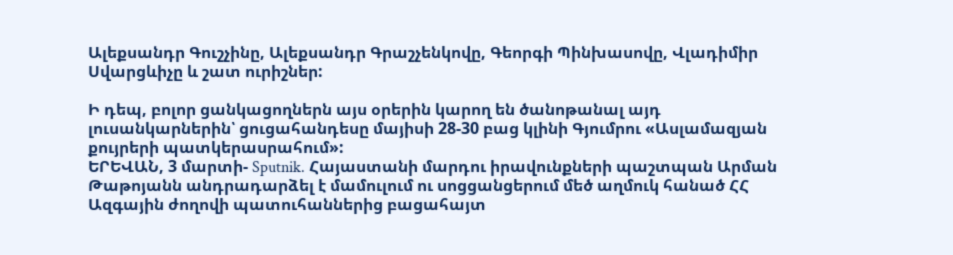Ալեքսանդր Գուշչինը, Ալեքսանդր Գրաշչենկովը, Գեորգի Պինխասովը, Վլադիմիր Սվարցևիչը և շատ ուրիշներ:

Ի դեպ, բոլոր ցանկացողներն այս օրերին կարող են ծանոթանալ այդ լուսանկարներին՝ ցուցահանդեսը մայիսի 28-30 բաց կլինի Գյումրու «Ասլամազյան քույրերի պատկերասրահում»:
ԵՐԵՎԱՆ, 3 մարտի- Sputnik. Հայաստանի մարդու իրավունքների պաշտպան Արման Թաթոյանն անդրադարձել է մամուլում ու սոցցանցերում մեծ աղմուկ հանած ՀՀ Ազգային ժողովի պատուհաններից բացահայտ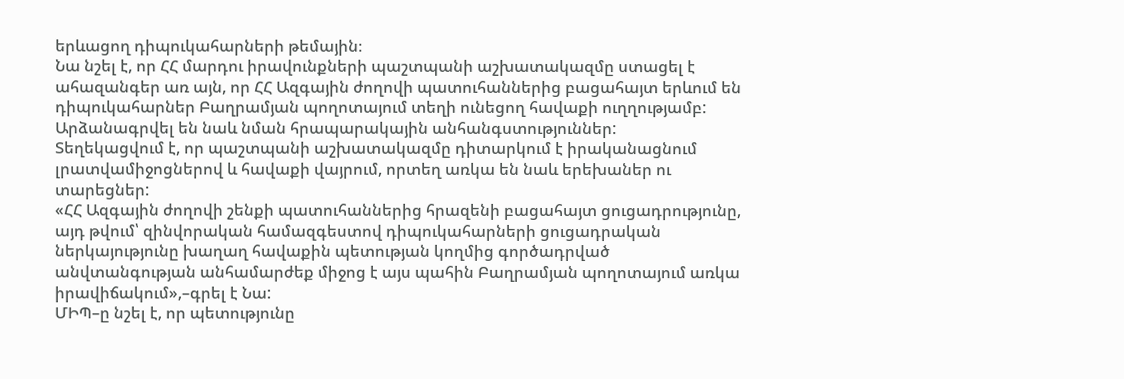երևացող դիպուկահարների թեմային։
Նա նշել է, որ ՀՀ մարդու իրավունքների պաշտպանի աշխատակազմը ստացել է ահազանգեր առ այն, որ ՀՀ Ազգային ժողովի պատուհաններից բացահայտ երևում են դիպուկահարներ Բաղրամյան պողոտայում տեղի ունեցող հավաքի ուղղությամբ: Արձանագրվել են նաև նման հրապարակային անհանգստություններ:
Տեղեկացվում է, որ պաշտպանի աշխատակազմը դիտարկում է իրականացնում լրատվամիջոցներով և հավաքի վայրում, որտեղ առկա են նաև երեխաներ ու տարեցներ:
«ՀՀ Ազգային ժողովի շենքի պատուհաններից հրազենի բացահայտ ցուցադրությունը, այդ թվում՝ զինվորական համազգեստով դիպուկահարների ցուցադրական ներկայությունը խաղաղ հավաքին պետության կողմից գործադրված անվտանգության անհամարժեք միջոց է այս պահին Բաղրամյան պողոտայում առկա իրավիճակում»,–գրել է Նա:
ՄԻՊ–ը նշել է, որ պետությունը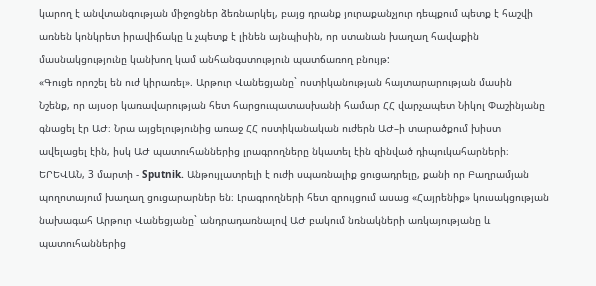կարող է անվտանգության միջոցներ ձեռնարկել, բայց դրանք յուրաքանչյուր դեպքում պետք է հաշվի առնեն կոնկրետ իրավիճակը և չպետք է լինեն այնպիսին, որ ստանան խաղաղ հավաքին մասնակցությունը կանխող կամ անհանգստություն պատճառող բնույթ:
«Գուցե որոշել են ուժ կիրառել». Արթուր Վանեցյանը` ոստիկանության հայտարարության մասին
Նշենք, որ այսօր կառավարության հետ հարցուպատասխանի համար ՀՀ վարչապետ Նիկոլ Փաշինյանը գնացել էր ԱԺ։ Նրա այցելությունից առաջ ՀՀ ոստիկանական ուժերն ԱԺ–ի տարածքում խիստ ավելացել էին, իսկ ԱԺ պատուհաններից լրագրողները նկատել էին զինված դիպուկահարների։
ԵՐԵՎԱՆ, 3 մարտի - Sputnik. Անթույլատրելի է ուժի սպառնալիք ցուցադրելը, քանի որ Բաղրամյան պողոտայում խաղաղ ցուցարարներ են։ Լրագրողների հետ զրույցում ասաց «Հայրենիք» կուսակցության նախագահ Արթուր Վանեցյանը` անդրադառնալով ԱԺ բակում նռնակների առկայությանը և պատուհաններից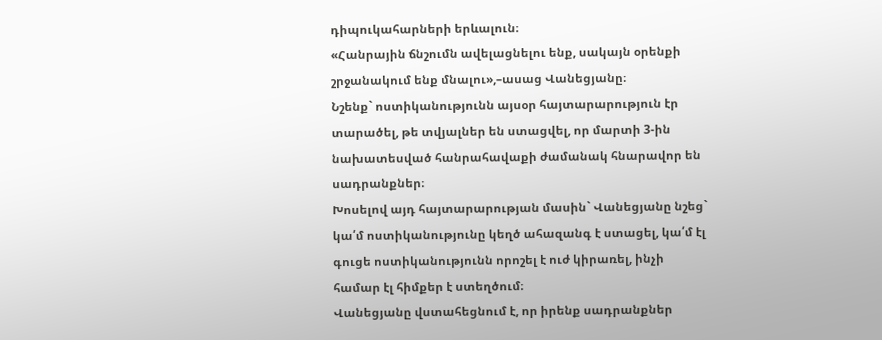դիպուկահարների երևալուն։
«Հանրային ճնշումն ավելացնելու ենք, սակայն օրենքի շրջանակում ենք մնալու»,–ասաց Վանեցյանը։
Նշենք` ոստիկանությունն այսօր հայտարարություն էր տարածել, թե տվյալներ են ստացվել, որ մարտի 3-ին նախատեսված հանրահավաքի ժամանակ հնարավոր են սադրանքներ։
Խոսելով այդ հայտարարության մասին` Վանեցյանը նշեց` կա՛մ ոստիկանությունը կեղծ ահազանգ է ստացել, կա՛մ էլ գուցե ոստիկանությունն որոշել է ուժ կիրառել, ինչի համար էլ հիմքեր է ստեղծում։
Վանեցյանը վստահեցնում է, որ իրենք սադրանքներ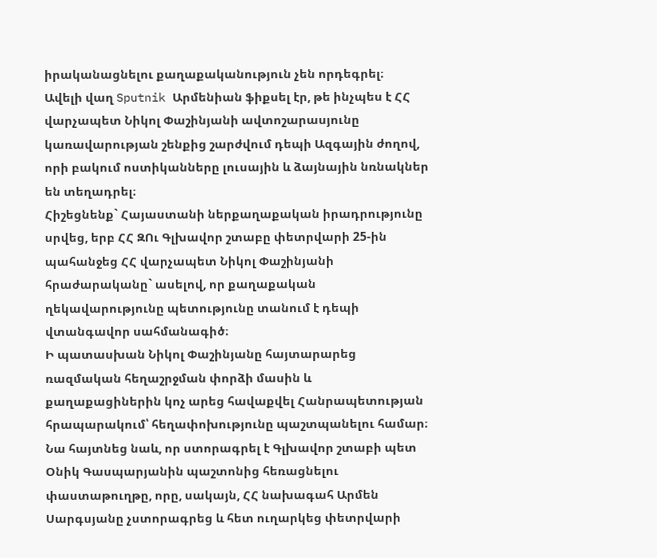իրականացնելու քաղաքականություն չեն որդեգրել։
Ավելի վաղ Sputnik Արմենիան ֆիքսել էր, թե ինչպես է ՀՀ վարչապետ Նիկոլ Փաշինյանի ավտոշարասյունը կառավարության շենքից շարժվում դեպի Ազգային ժողով, որի բակում ոստիկանները լուսային և ձայնային նռնակներ են տեղադրել։
Հիշեցնենք` Հայաստանի ներքաղաքական իրադրությունը սրվեց, երբ ՀՀ ԶՈւ Գլխավոր շտաբը փետրվարի 25-ին պահանջեց ՀՀ վարչապետ Նիկոլ Փաշինյանի հրաժարականը` ասելով, որ քաղաքական ղեկավարությունը պետությունը տանում է դեպի վտանգավոր սահմանագիծ։
Ի պատասխան Նիկոլ Փաշինյանը հայտարարեց ռազմական հեղաշրջման փորձի մասին և քաղաքացիներին կոչ արեց հավաքվել Հանրապետության հրապարակում՝ հեղափոխությունը պաշտպանելու համար։
Նա հայտնեց նաև, որ ստորագրել է Գլխավոր շտաբի պետ Օնիկ Գասպարյանին պաշտոնից հեռացնելու փաստաթուղթը, որը, սակայն, ՀՀ նախագահ Արմեն Սարգսյանը չստորագրեց և հետ ուղարկեց փետրվարի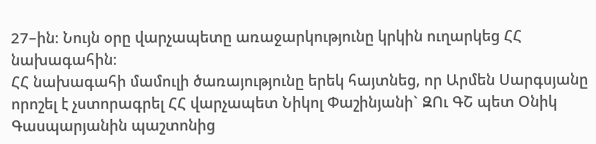27–ին։ Նույն օրը վարչապետը առաջարկությունը կրկին ուղարկեց ՀՀ նախագահին։
ՀՀ նախագահի մամուլի ծառայությունը երեկ հայտնեց, որ Արմեն Սարգսյանը որոշել է չստորագրել ՀՀ վարչապետ Նիկոլ Փաշինյանի` ԶՈւ ԳՇ պետ Օնիկ Գասպարյանին պաշտոնից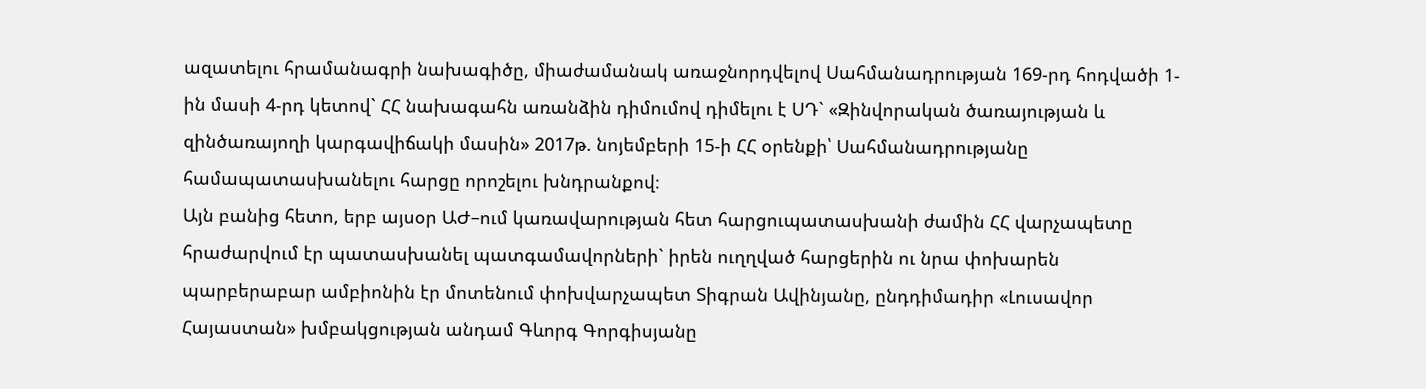ազատելու հրամանագրի նախագիծը, միաժամանակ առաջնորդվելով Սահմանադրության 169-րդ հոդվածի 1-ին մասի 4-րդ կետով` ՀՀ նախագահն առանձին դիմումով դիմելու է ՍԴ` «Զինվորական ծառայության և զինծառայողի կարգավիճակի մասին» 2017թ. նոյեմբերի 15-ի ՀՀ օրենքի՝ Սահմանադրությանը համապատասխանելու հարցը որոշելու խնդրանքով։
Այն բանից հետո, երբ այսօր ԱԺ–ում կառավարության հետ հարցուպատասխանի ժամին ՀՀ վարչապետը հրաժարվում էր պատասխանել պատգամավորների` իրեն ուղղված հարցերին ու նրա փոխարեն պարբերաբար ամբիոնին էր մոտենում փոխվարչապետ Տիգրան Ավինյանը, ընդդիմադիր «Լուսավոր Հայաստան» խմբակցության անդամ Գևորգ Գորգիսյանը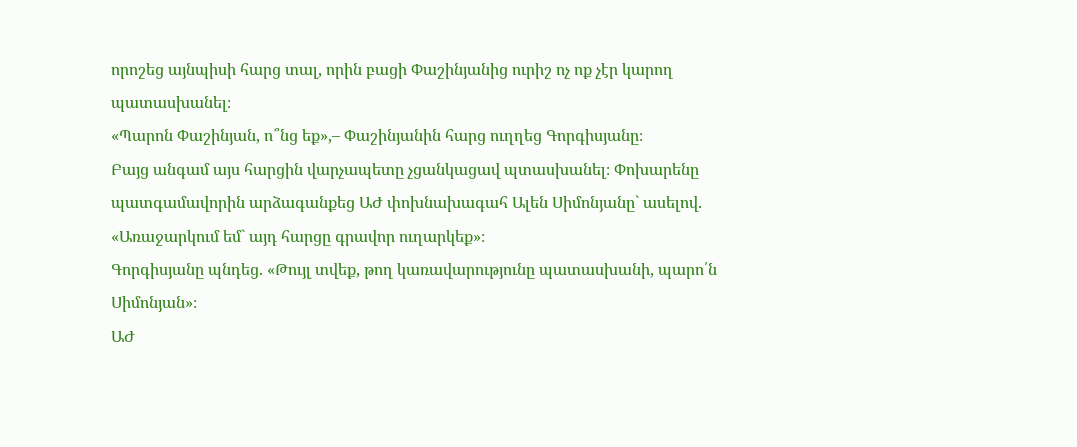որոշեց այնպիսի հարց տալ, որին բացի Փաշինյանից ուրիշ ոչ ոք չէր կարող պատասխանել։
«Պարոն Փաշինյան, ո՞նց եք»,– Փաշինյանին հարց ուղղեց Գորգիսյանը։
Բայց անգամ այս հարցին վարչապետը չցանկացավ պտասխանել։ Փոխարենը պատգամավորին արձագանքեց ԱԺ փոխնախագահ Ալեն Սիմոնյանը` ասելով. «Առաջարկում եմ` այդ հարցը գրավոր ուղարկեք»։
Գորգիսյանը պնդեց. «Թույլ տվեք, թող կառավարությունը պատասխանի, պարո՛ն Սիմոնյան»։
ԱԺ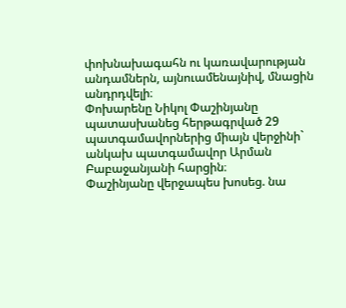փոխնախագահն ու կառավարության անդամներն, այնուամենայնիվ, մնացին անդրդվելի։
Փոխարենը Նիկոլ Փաշինյանը պատասխանեց հերթագրված 29 պատգամավորներից միայն վերջինի` անկախ պատգամավոր Արման Բաբաջանյանի հարցին։
Փաշինյանը վերջապես խոսեց. նա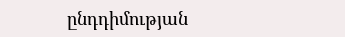ընդդիմության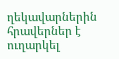ղեկավարներին հրավերներ է ուղարկել